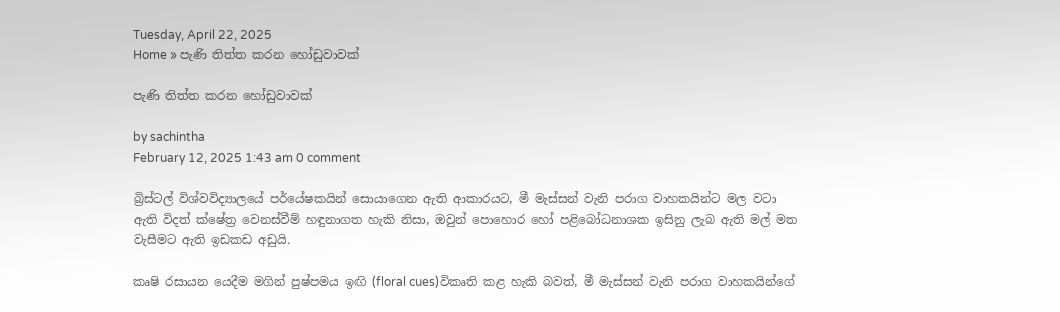Tuesday, April 22, 2025
Home » පැණි තිත්ත කරන හෝඩුවාවක්

පැණි තිත්ත කරන හෝඩුවාවක්

by sachintha
February 12, 2025 1:43 am 0 comment

බ්‍රිස්ටල් විශ්වවිද්‍යාලයේ පර්යේෂකයින් සොයාගෙන ඇති ආකාරයට, මී මැස්සන් වැනි පරාග වාහකයින්ට මල වටා ඇති විදත් ක්ෂේත්‍ර වෙනස්වීම් හඳුනාගත හැකි නිසා, ඔවුන් පොහොර හෝ පළිබෝධනාශක ඉසිනු ලැබ ඇති මල් මත වැසීමට ඇති ඉඩකඩ අඩුයි.

කෘෂි රසායන යෙදීම මගින් පුෂ්පමය ඉඟි (floral cues)විකෘති කළ හැකි බවත්, මී මැස්සන් වැනි පරාග වාහකයින්ගේ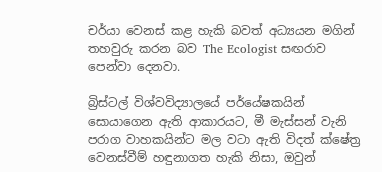චර්යා වෙනස් කළ හැකි බවත් අධ්‍යයන මගින් තහවුරු කරන බව The Ecologist සඟරාව පෙන්වා දෙනවා.

බ්‍රිස්ටල් විශ්වවිද්‍යාලයේ පර්යේෂකයින් සොයාගෙන ඇති ආකාරයට, මී මැස්සන් වැනි පරාග වාහකයින්ට මල වටා ඇති විදත් ක්ෂේත්‍ර වෙනස්වීම් හඳුනාගත හැකි නිසා, ඔවුන්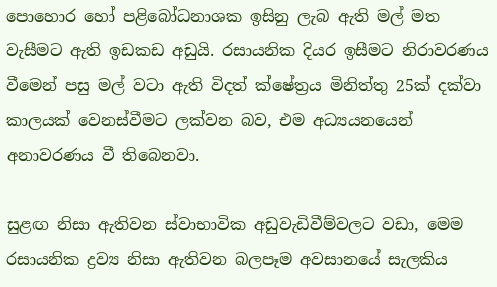පොහොර හෝ පළිබෝධනාශක ඉසිනු ලැබ ඇති මල් මත වැසීමට ඇති ඉඩකඩ අඩුයි. රසායනික දියර ඉසීමට නිරාවරණය වීමෙන් පසු මල් වටා ඇති විදත් ක්ෂේත්‍රය මිනිත්තු 25ක් දක්වා කාලයක් වෙනස්වීමට ලක්වන බව, එම අධ්‍යයනයෙන් අනාවරණය වී තිබෙනවා.

සුළඟ නිසා ඇතිවන ස්වාභාවික අඩුවැඩිවීම්වලට වඩා, මෙම රසායනික ද්‍රව්‍ය නිසා ඇතිවන බලපෑම අවසානයේ සැලකිය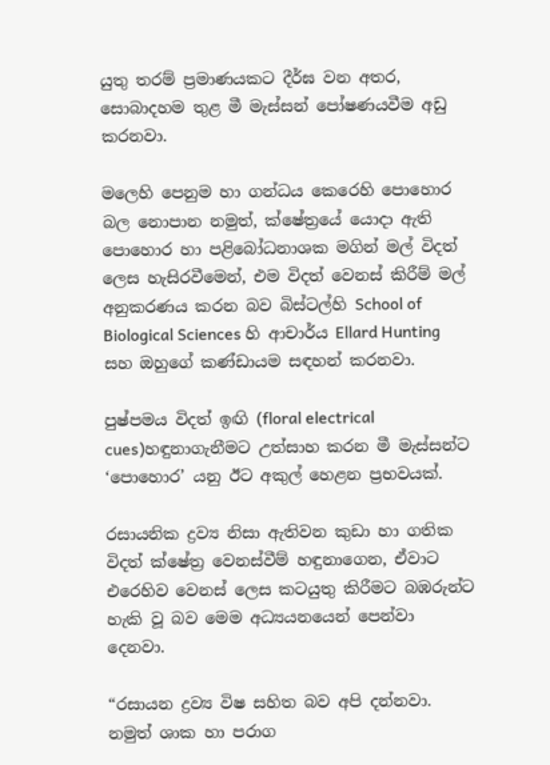යුතු තරම් ප්‍රමාණයකට දීර්ඝ වන අතර, සොබාදහම තුළ මී මැස්සන් පෝෂණයවීම අඩු කරනවා.

මලෙහි පෙනුම හා ගන්ධය කෙරෙහි පොහොර බල නොපාන නමුත්, ක්ෂේත්‍රයේ යොදා ඇති පොහොර හා පළිබෝධනාශක මගින් මල් විදත් ලෙස හැසිරවීමෙන්, එම විදත් වෙනස් කිරීම් මල් අනුකරණය කරන බව බිස්ටල්හි School of Biological Sciences හි ආචාර්ය Ellard Hunting සහ ඔහුගේ කණ්ඩායම සඳහන් කරනවා.

පුෂ්පමය විදත් ඉඟි (floral electrical cues)හඳුනාගැනීමට උත්සාහ කරන මී මැස්සන්ට ‘පොහොර’ යනු ඊට අකුල් හෙළන ප්‍රභවයක්.

රසායනික ද්‍රව්‍ය නිසා ඇතිවන කුඩා හා ගතික විදත් ක්ෂේත්‍ර වෙනස්වීම් හඳුනාගෙන, ඒවාට එරෙහිව වෙනස් ලෙස කටයුතු කිරීමට බඹරුන්ට හැකි වූ බව මෙම අධ්‍යයනයෙන් පෙන්වා දෙනවා.

“රසායන ද්‍රව්‍ය විෂ සහිත බව අපි දන්නවා. නමුත් ශාක හා පරාග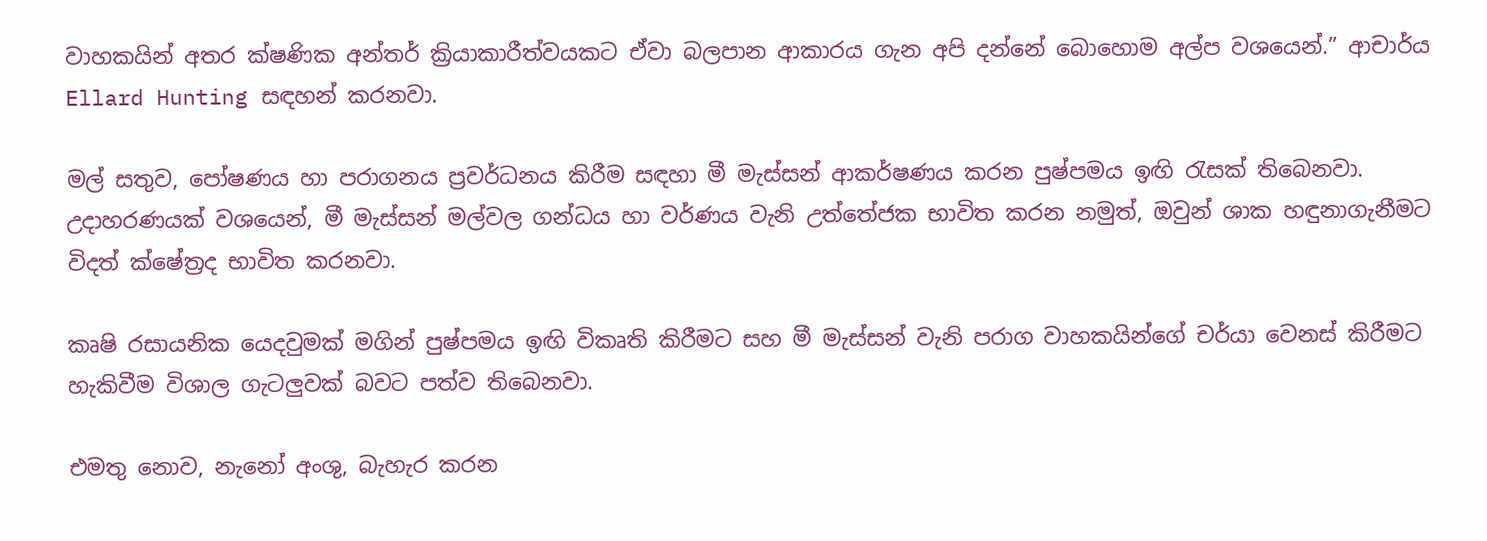වාහකයින් අතර ක්ෂණික අන්තර් ක්‍රියාකාරීත්වයකට ඒවා බලපාන ආකාරය ගැන අපි දන්නේ බොහොම අල්ප වශයෙන්.” ආචාර්ය Ellard Hunting සඳහන් කරනවා.

මල් සතුව, පෝෂණය හා පරාගනය ප්‍රවර්ධනය කිරීම සඳහා මී මැස්සන් ආකර්ෂණය කරන පුෂ්පමය ඉඟි රැසක් තිබෙනවා. උදාහරණයක් වශයෙන්, මී මැස්සන් මල්වල ගන්ධය හා වර්ණය වැනි උත්තේජක භාවිත කරන නමුත්, ඔවුන් ශාක හඳුනාගැනීමට විදත් ක්ෂේත්‍රද භාවිත කරනවා.

කෘෂි රසායනික යෙදවුමක් මගින් පුෂ්පමය ඉඟි විකෘති කිරීමට සහ මී මැස්සන් වැනි පරාග වාහකයින්ගේ චර්යා වෙනස් කිරීමට හැකිවීම විශාල ගැටලුවක් බවට පත්ව තිබෙනවා.

එමතු නොව, නැනෝ අංශු, බැහැර කරන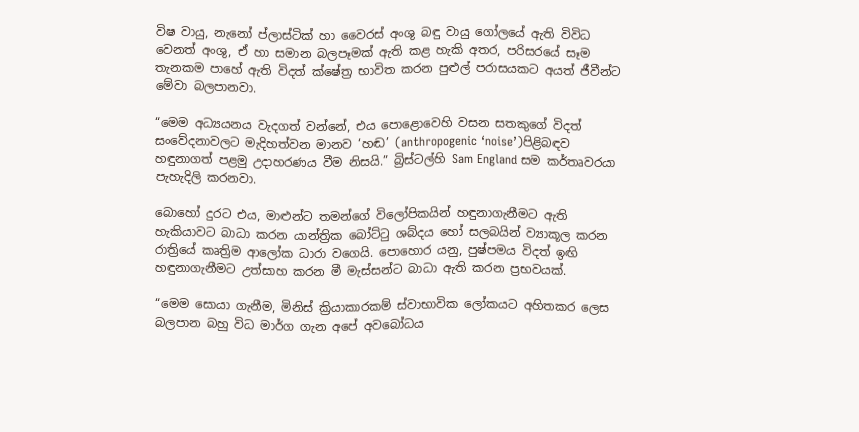විෂ වායු, නැනෝ ප්ලාස්ටික් හා වෛරස් අංශු බඳු වායු ගෝලයේ ඇති විවිධ වෙනත් අංශු, ඒ හා සමාන බලපෑමක් ඇති කළ හැකි අතර, පරිසරයේ සෑම තැනකම පාහේ ඇති විදත් ක්ෂේත්‍ර භාවිත කරන පුළුල් පරාසයකට අයත් ජීවීන්ට මේවා බලපානවා.

“මෙම අධ්‍යයනය වැදගත් වන්නේ, එය පොළොවෙහි වසන සතකුගේ විදත් සංවේදනාවලට මැදිහත්වන මානව ‘හඬ’ (anthropogenic ‘noise’)පිළිබඳව හඳුනාගත් පළමු උදාහරණය වීම නිසයි.” බ්‍රිස්ටල්හි Sam England සම කර්තෘවරයා පැහැදිලි කරනවා.

බොහෝ දුරට එය, මාළුන්ට තමන්ගේ විලෝපිකයින් හඳුනාගැනීමට ඇති හැකියාවට බාධා කරන යාන්ත්‍රික බෝට්ටු ශබ්දය හෝ සලබයින් ව්‍යාකූල කරන රාත්‍රියේ කෘත්‍රිම ආලෝක ධාරා වගෙයි. පොහොර යනු, පුෂ්පමය විදත් ඉඟි හඳුනාගැනීමට උත්සාහ කරන මී මැස්සන්ට බාධා ඇති කරන ප්‍රභවයක්.

“මෙම සොයා ගැනීම, මිනිස් ක්‍රියාකාරකම් ස්වාභාවික ලෝකයට අහිතකර ලෙස බලපාන බහු විධ මාර්ග ගැන අපේ අවබෝධය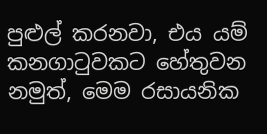පුළුල් කරනවා, එය යම් කනගාටුවකට හේතුවන නමුත්, මෙම රසායනික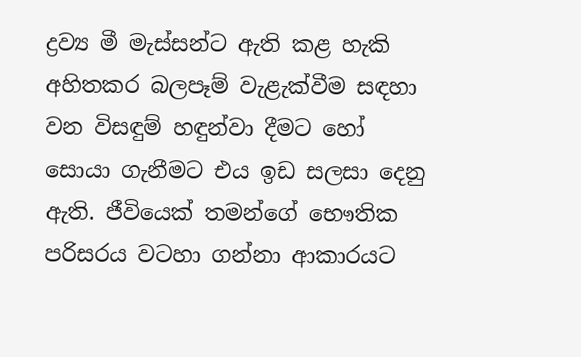ද්‍රව්‍ය මී මැස්සන්ට ඇති කළ හැකි අහිතකර බලපෑම් වැළැක්වීම සඳහා වන විසඳුම් හඳුන්වා දීමට හෝ සොයා ගැනීමට එය ඉඩ සලසා දෙනු ඇති. ජීවියෙක් තමන්ගේ භෞතික පරිසරය වටහා ගන්නා ආකාරයට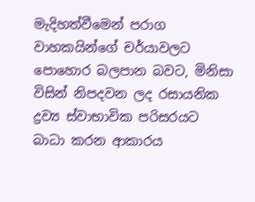මැදිහත්වීමෙන් පරාග වාහකයින්ගේ චර්යාවලට පොහොර බලපාන බවට, මිනිසා විසින් නිපදවන ලද රසායනික ද්‍රව්‍ය ස්වාභාවික පරිසරයට බාධා කරන ආකාරය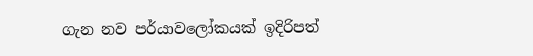ගැන නව පර්යාවලෝකයක් ඉදිරිපත්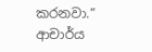කරනවා.” ආචාර්ය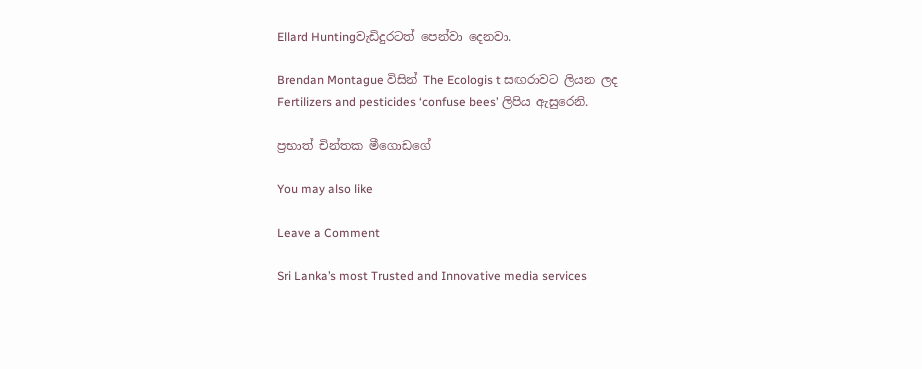Ellard Huntingවැඩිදුරටත් පෙන්වා දෙනවා.

Brendan Montague විසින් The Ecologis t සඟරාවට ලියන ලද Fertilizers and pesticides ‘confuse bees’ ලිපිය ඇසුරෙනි.

ප්‍රභාත් චින්තක මීගොඩගේ

You may also like

Leave a Comment

Sri Lanka’s most Trusted and Innovative media services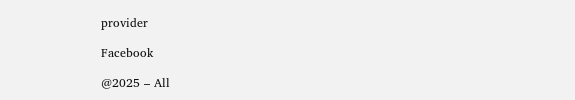provider

Facebook

@2025 – All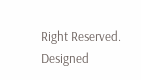Right Reserved. Designed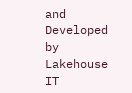and Developed by Lakehouse IT